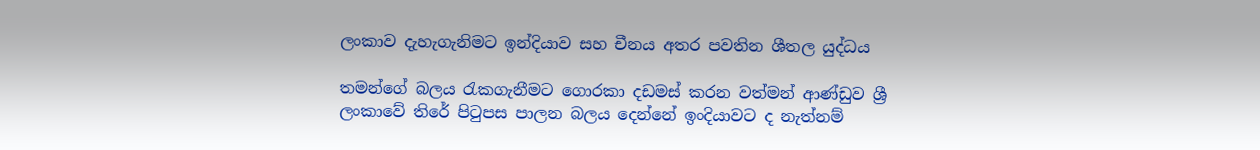ලංකාව දැහැගැනිමට ඉන්දියාව සහ චීනය අතර පවතින ශීතල යුද්ධය

තමන්ගේ බලය රැකගැනීමට ගොරකා දඩමස් කරන වත්මන් ආණ්ඩුව ශ්‍රී ලංකාවේ තිරේ පිටුපස පාලන බලය දෙන්නේ ඉංදියාවට ද නැත්නම්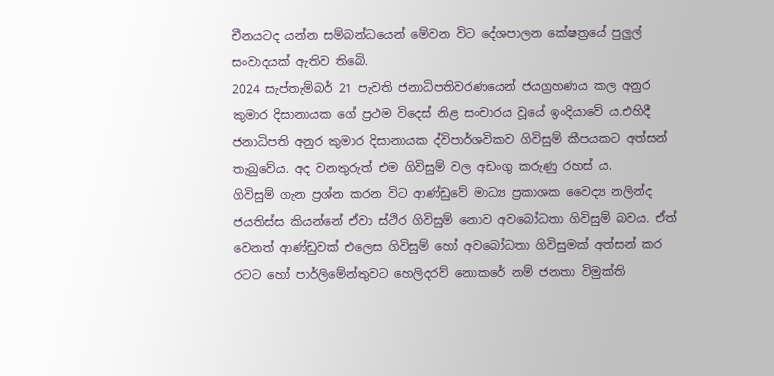චීනයටද යන්න සම්බන්ධයෙන් මේවන විට දේශපාලන කේෂත්‍රයේ පුලුල් සංවාදයක් ඇතිව තිබෙි.
2024 සැප්තැම්බර් 21 පැවති ජනාධිපතිවරණයෙන් ජයග්‍රහණය කල අනුර කුමාර දිසානායක ගේ ප්‍රථම විදෙස් නිළ සංචාරය වූයේ ඉංදියාවේ ය.එහිදී ජනාධිපති අනුර කුමාර දිසානායක ද්විපාර්ශවිකව ගිවිසුම් කීපයකට අත්සන් තැබුවේය. අද වනතුරුත් එම ගිවිසුම් වල අඩංගු කරුණු රහස්‍ ය.
ගිවිසුම් ගැන ප්‍රශ්න කරන විට ආණ්ඩුවේ මාධ්‍ය ප්‍රකාශක වෛද්‍ය නලින්ද ජයතිස්ස කියන්නේ ඒවා ස්ථිර ගිවිසුම් නොව අවබෝධතා ගිවිසුම් බවය. ඒත් වෙනත් ආණ්ඩුවක් එලෙස ගිවිසුම් හෝ අවබෝධතා ගිවිසුමක් අත්සන් කර රටට හෝ පාර්ලිමේන්තුවට හෙලිදරව් නොකරේ නම් ජනතා විමුක්ති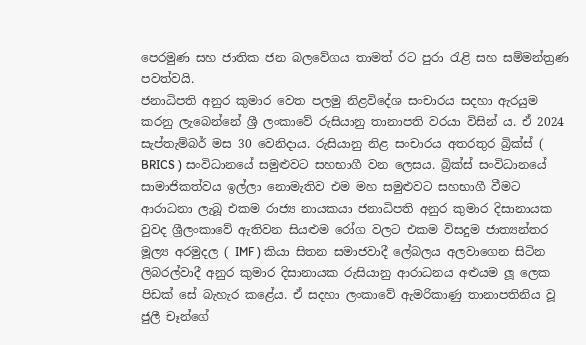පෙරමුණ සහ ජාතික ජන බලවේගය තාමත් රට පුරා රැළි සහ සම්මන්ත්‍රණ පවත්වයි.
ජනාධිපති අනුර කුමාර වෙත පලමු නිළවිදේශ සංචාරය සදහා ඇරයුම කරනු ලැබෙන්නේ ශ්‍රී ලංකාවේ රුසියානු තානාපති වරයා විසින් ය. ඒ 2024 සැප්තැම්බර් මස 30 වෙනිදාය. රුසියානු නිළ සංචාරය අතරතුර බ්‍රික්ස් ( BRICS ) සංවිධානයේ සමුළුවට සහභාගී වන ලෙසය. බ්‍රික්ස් සංවිධානයේ සාමාජිකත්වය ඉල්ලා නොමැතිව එම මහ සමුළුවට සහභාගී වීමට ආරාධනා ලැබූ එකම රාජ්‍ය නායකයා ජනාධිපති අනුර කුමාර දිසානායක වුවද ශ්‍රීලංකාවේ ඇතිවන සියළුම රෝග වලට එකම විසදුම ජාත්‍යන්තර මූල්‍ය අරමුදල ( IMF ) කියා සිතන සමාජවාදී ලේබලය අලවාගෙන සිටින ලිබරල්වාදී අනුර කුමාර දිසානායක රුසියානු ආරාධනය අළුයම ලූ ලෙක පිඩක් සේ බැහැර කළේය. ඒ සදහා ලංකාවේ ඇමරිකාණු තානාපතිනිය වූ ජුලී චෑන්ගේ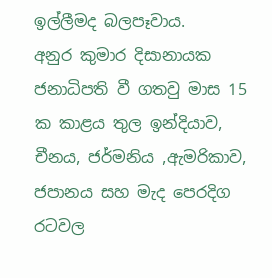ඉල්ලීමද බලපෑවාය.
අනුර කුමාර දිසානායක ජනාධිපති වී ගතවු මාස 15 ක කාළය තුල ඉන්දියාව, චීනය, ජර්මනිය ,ඇමරිකාව, ජපානය සහ මැද පෙරදිග රටවල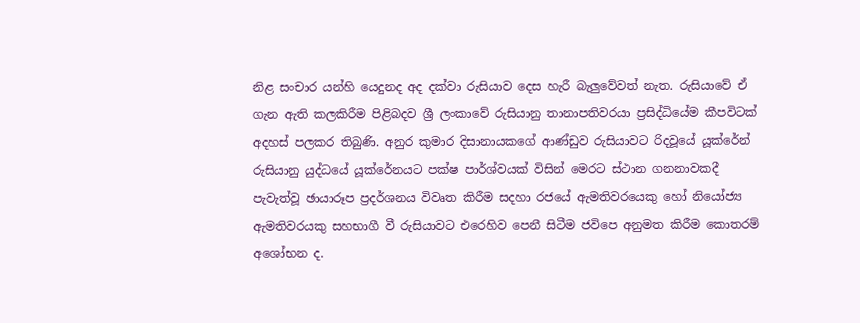නිළ සංචාර යන්හි යෙදුනද අද දක්වා රුසියාව දෙස හැරී බැලුවේවත් නැත. රුසියාවේ ඒ ගැන ඇති කලකිරීම පිළිබදව ශ්‍රී ලංකාවේ රුසියානු තානාපතිවරයා ප්‍රසිද්ධියේම කීපවිටක් අදහස් පලකර තිබුණි. අනුර කුමාර දිසානායකගේ ආණ්ඩුව රුසියාවට රිදවූයේ යූක්රේන් රුසියානු යුද්ධයේ යූක්රේනයට පක්ෂ පාර්ශ්වයක් විසින් මෙරට ස්‍ථාන ගනනාවකදී පැවැත්වූ ඡායාරූප ප්‍රදර්ශනය විවෘත කිරීම සදහා රජයේ ඇමතිවරයෙකු හෝ නියෝජ්‍ය ඇමතිවරයකු සහභාගී වී රුසියාවට එරෙහිව පෙනී සිටීම ජවිපෙ අනුමත කිරීම කොතරම් අශෝභන ද.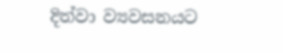දිත්වා ව්‍යවසනයට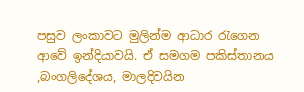පසුව ලංකාවට මුලින්ම ආධාර රැගෙන ආවේ ඉන්දියාවයි. ඒ සමගම පකිස්තානය ,බංගලිදේශය, මාලදිවයින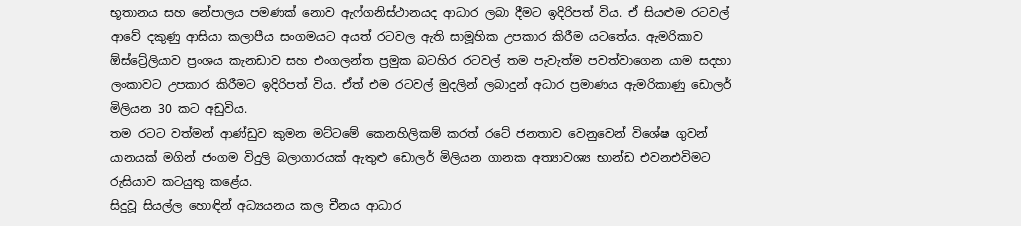භූතානය සහ නේපාලය පමණක් නොව ඇෆ්ගනිස්ථානයද ආධාර ලබා දීමට ඉදිරිපත් විය. ඒ සියළුම රටවල් ආවේ දකුණු ආසියා කලාපීය සංගමයට අයත් රටවල ඇති සාමූහික උපකාර කිරීම යටතේය. ඇමරිකාව ඕස්ට්‍රේලියාව ප්‍රංශය කැනඩාව සහ එංගලන්ත ප්‍රමුක බටහිර රටවල් තම පැවැත්ම පවත්වාගෙන යාම සදහා ලංකාවට උපකාර කිරීමට ඉදිරිපත් විය. ඒත් එම රටවල් මුදලින් ලබාදුන් අධාර ප්‍රමාණය ඇමරිකාණු ඩොලර් මිලියන 30 කට අඩුවිය.
තම රටට වත්මන් ආණ්ඩුව කුමන මට්ටමේ කෙනහිලිකම් කරත් රටේ ජනතාව වෙනුවෙන් විශේෂ ගුවන් යානයක් මගින් ජංගම විදුලි බලාගාරයක් ඇතුළු ඩොලර් මිලියන ගානක අත්‍යාවශ්‍ය භාන්ඩ එවනඑවිමට රුසියාව කටයුතු කළේය.
සිදුවූ සියල්ල හොඳින් අධ්‍යයනය කල චීනය ආධාර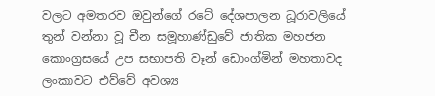වලට අමතරව ඔවුන්ගේ රටේ දේශපාලන ධූරාවලියේ තුන් වන්නා වූ චීන සමූහාණ්ඩුවේ ජාතික මහජන කොංග්‍රසයේ උප සභාපති වෑන් ඩොංග්මින් මහතාවද ලංකාවට එව්වේ අවශ්‍ය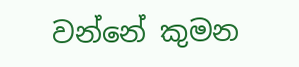වන්නේ කුමන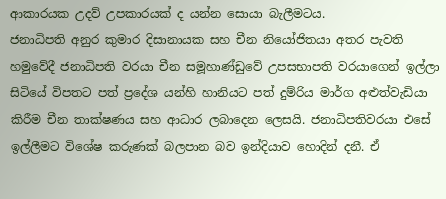ආකාරයක උදව් උපකාරයක් ද යන්න සොයා බැලීමටය.
ජනාධිපති අනුර කුමාර දිසානායක සහ චීන නියෝජිතයා අතර පැවති හමුවේදී ජනාධිපති වරයා චීන සමූහාණ්ඩුවේ උපසභාපති වරයාගෙන් ඉල්ලා සිටියේ විපතට පත් ප්‍රදේශ යන්හි හානියට පත් දුම්රිය මාර්ග අළුත්වැඩියා කිරීම චීන තාක්ෂණය සහ ආධාර ලබාදෙන ලෙසයි. ජනාධිපතිවරයා එසේ ඉල්ලීමට විශේෂ කරුණක් බලපාන බව ඉන්දියාව හොදින් දනී. ඒ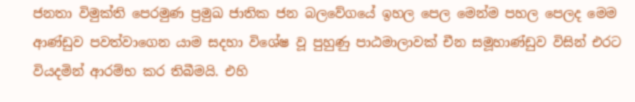ජනතා විමුක්ති පෙරමුණ ප්‍රමුඛ ජාතික ජන බලවේගයේ ඉහල පෙල මෙන්ම පහල පෙලද මෙම ආණ්ඩුව පවත්වාගෙන යාම සදහා විශේෂ වූ පුහුණු පාඨමාලාවක් චීන සමූහාණ්ඩුව විසින් එරට වියදමින් ආරම්භ කර තිබීමයි. එහි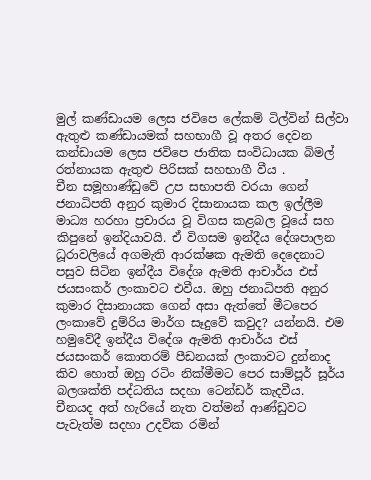මුල් කණ්ඩායම ලෙස ජවිපෙ ලේකම් ටිල්වින් සිල්වා ඇතුළු කණ්ඩායමක් සහභාගී වූ අතර දෙවන කන්ඩායම ලෙස ජවිපෙ ජාතික සංවිධායක බිමල් රත්නායක ඇතුළු පිරිසක් සහභාගී වීය .
චීන සමූහාණ්ඩුවේ උප සභාපති වරයා ගෙන් ජනාධිපති අනුර කුමාර දිසානායක කල ඉල්ලීම මාධ්‍ය හරහා ප්‍රචාරය වූ විගස කළබල වූයේ සහ කිපුනේ ඉන්දියාවයි. ඒ විගසම ඉන්දීය දේශපාලන ධූරාවලියේ අගමැති ආරක්ෂක ඇමති දෙදෙනාට පසුව සිටින ඉන්දීය විදේශ ඇමති ආචාර්ය එස් ජයසංකර් ලංකාවට එවීය. ඔහු ජනාධිපති අනුර කුමාර දිසානායක ගෙන් අසා ඇත්තේ මීටපෙර ලංකාවේ දුම්රිය මාර්ග සෑදුවේ කවුද? යන්නයි. එම හමුවේදී ඉන්දීය විදේශ ඇමති ආචාර්ය එස් ජයසංකර් කොතරම් පීඩනයක් ලංකාවට දුන්නාද කිව හොත් ඔහු රටිං නික්මීමට පෙර සාම්පූර් සූර්ය බලශක්ති පද්ධතිය සදහා ටෙන්ඩර් කැදවීය.
චීනයද අත් හැරියේ නැත වත්මන් ආණ්ඩුවට පැවැත්ම සදහා උදව්ක රමින්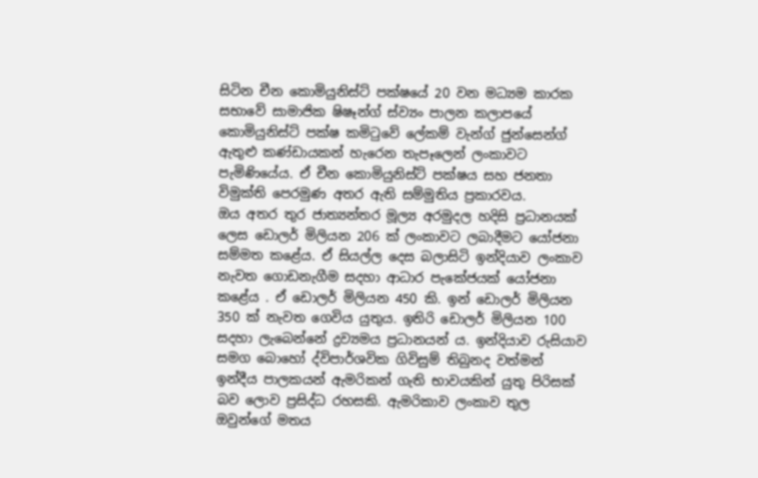සිටින චීන කොමියුනිස්ට් පක්ෂයේ 20 වන මධ්‍යම කාරක සභාවේ සාමාජික ෂිෂෑන්ග් ස්ව්‍යං පාලන කලාපයේ කොමියුනිස්ට් පක්ෂ කමිටුවේ ලේකම් වැන්ග් ජුන්සෙන්ග් ඇතුළු කණ්ඩායකන් හැරෙන තැපෑලෙන් ලංකාවට පැමිණියේය. ඒ චීන කොමියුනිස්ට් පක්ෂය සහ ජනතා විමුක්ති පෙරමුණ අතර ඇති සම්මුතිය ප්‍රකාරවය.
ඔය අතර තුර ජාත්‍යන්තර මූල්‍ය අරමුදල හදිසි ප්‍රධානයක් ලෙස ඩොලර් මිලියන 206 ක් ලංකාවට ලබාදීමට යෝජනා සම්මත කළේය. ඒ සියල්ල දෙස බලාසිටි ඉන්දියාව ලංකාව නැවත ගොඩනැගීම සදහා ආධාර පැකේජයක් යෝජනා කළේය . ඒ ඩොලර් මිලියන 450 කි. ඉන් ඩොලර් මිලියන 350 ක් නැවත ගෙවිය යුතුය. ඉතිරි ඩොලර් මිලියන 100 සදහා ලැබෙන්නේ ද්‍රව්‍යමය ප්‍රධානයන්‍ ය. ඉන්දියාව රුසියාව සමග බොහෝ ද්විපාර්ශවික ගිවිසුම් තිබුනද වත්මන් ඉන්දීය පාලකයන් ඇමරිකන් ගැති භාවයකින් යුතු පිරිසක් බව ලොව ප්‍රසිද්ධ රහසකි. ඇමරිකාව ලංකාව තුල ඔවුන්ගේ මතය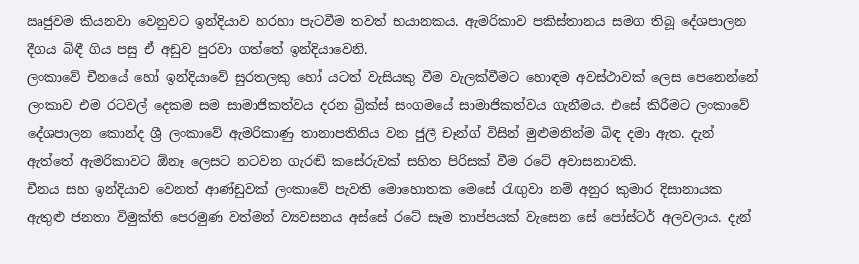ඍජුවම කියනවා වෙනුවට ඉන්දියාව හරහා පැටවීම තවත් භයානකය. ඇමරිකාව පකිස්තානය සමග තිබූ දේශපාලන දීගය බිඳී ගිය පසු ඒ අඩුව පුරවා ගත්තේ ඉන්දියාවෙනි.
ලංකාවේ චීනයේ හෝ ඉන්දියාවේ සුරතලකු හෝ යටත් වැසියකු වීම වැලක්වීමට හොඳම අවස්ථාවක් ලෙස පෙනෙන්නේ ලංකාව එම රටවල් දෙකම සම සාමාජිකත්වය දරන බ්‍රික්ස් සංගමයේ සාමාජිකත්වය ගැනීමය. එසේ කිරීමට ලංකාවේ දේශපාලන කොන්ද ශ්‍රී ලංකාවේ ඇමරිකාණු තානාපතිනිය වන ජුලී චෑන්ග් විසින් මුළුමනින්ම බිඳ දමා ඇත. දැන් ඇත්තේ ඇමරිකාවට ඕනෑ ලෙසට නටවන ගැරඬි කසේරුවක් සහිත පිරිසක් වීම රටේ අවාසනාවකි.
චීනය සහ ඉන්දියාව වෙනත් ආණ්ඩුවක් ලංකාවේ පැවති මොහොතක මෙසේ රැඟුවා නම් අනුර කුමාර දිසානායක ඇතුළු ජනතා විමුක්ති පෙරමුණ වත්මන් ව්‍යවසනය අස්සේ රටේ සෑම තාප්පයක් වැසෙන සේ පෝස්ටර් අලවලාය. දැන්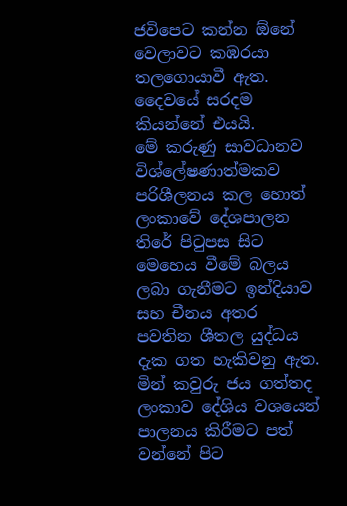ජවිපෙට කන්න ඕනේ වෙලාවට කඹරයා තලගොයාවී ඇත. දෛවයේ සරදම කියන්නේ එයයි.
මේ කරුණු සාවධානව විශ්ලේෂණාත්මකව පරිශීලනය කල හොත් ලංකාවේ දේශපාලන තිරේ පිටුපස සිට මෙහෙය වීමේ බලය ලබා ගැනීමට ඉන්දියාව සහ චීනය අතර පවතින ශීතල යුද්ධය දැක ගත හැකිවනු ඇත. මින් කවුරු ජය ගත්තද ලංකාව දේශිය වශයෙන් පාලනය කිරීමට පත් වන්නේ පිට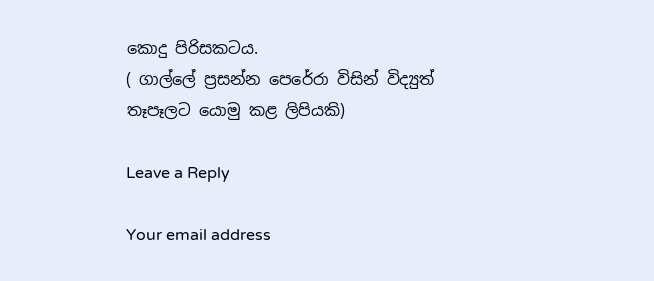කොදු පිරිසකටය.
( ගාල්ලේ ප්‍රසන්න පෙරේරා විසින් විද්‍යුත් තෑපෑලට යොමු කළ ලිපියකි)

Leave a Reply

Your email address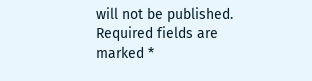will not be published. Required fields are marked *